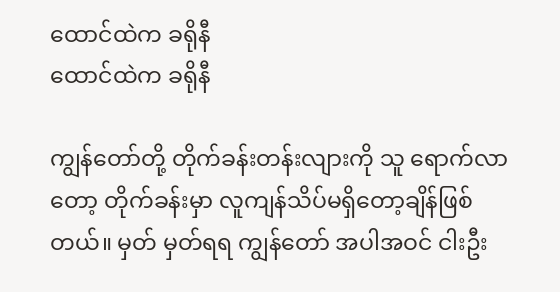ထောင်ထဲက ခရိုနီ
ထောင်ထဲက ခရိုနီ

ကျွန်တော်တို့ တိုက်ခန်းတန်းလျားကို သူ ရောက်လာတော့ တိုက်ခန်းမှာ လူကျန်သိပ်မရှိတော့ချိန်ဖြစ်တယ်။ မှတ် မှတ်ရရ ကျွန်တော် အပါအဝင် ငါးဦး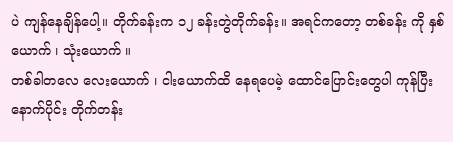ပဲ ကျန်နေချိန်ပေါ့။ တိုက်ခန်းက ၁၂ ခန်းတွဲတိုက်ခန်း။ အရင်ကတော့ တစ်ခန်း ကို နှစ်ယောက် ၊ သုံးယောက် ။
တစ်ခါတလေ လေးယောက် ၊ ငါးယောက်ထိ နေရပေမဲ့ ထောင်ပြောင်းတွေပါ ကုန်ပြီးနောက်ပိုင်း တိုက်တန်း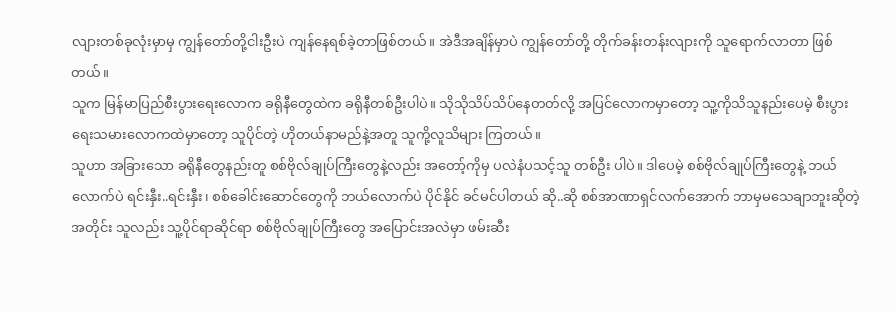လျားတစ်ခုလုံးမှာမှ ကျွန်တော်တို့ငါးဦးပဲ ကျန်နေရစ်ခဲ့တာဖြစ်တယ်။ အဲဒီအချိန်မှာပဲ ကျွန်တော်တို့ တိုက်ခန်းတန်းလျားကို သူရောက်လာတာ ဖြစ်တယ်။
သူက မြန်မာပြည်စီးပွားရေးလောက ခရိုနီတွေထဲက ခရိုနီတစ်ဦးပါပဲ။ သိုသိုသိပ်သိပ်နေတတ်လို့ အပြင်လောကမှာတော့ သူ့ကိုသိသူနည်းပေမဲ့ စီးပွားရေးသမားလောကထဲမှာတော့ သူပိုင်တဲ့ ဟိုတယ်နာမည်နဲ့အတူ သူကို့လူသိများ ကြတယ်။
သူဟာ အခြားသော ခရိုနီတွေနည်းတူ စစ်ဗိုလ်ချုပ်ကြီးတွေနဲ့လည်း အတော့်ကိုမှ ပလဲနံပသင့်သူ တစ်ဦး ပါပဲ။ ဒါပေမဲ့ စစ်ဗိုလ်ချုပ်ကြီးတွေနဲ့ ဘယ်လောက်ပဲ ရင်းနှီး..ရင်းနှီး၊ စစ်ခေါင်းဆောင်တွေကို ဘယ်လောက်ပဲ ပိုင်နိုင် ခင်မင်ပါတယ် ဆို..ဆို စစ်အာဏာရှင်လက်အောက် ဘာမှမသေချာဘူးဆိုတဲ့အတိုင်း သူလည်း သူ့ပိုင်ရာဆိုင်ရာ စစ်ဗိုလ်ချုပ်ကြီးတွေ အပြောင်းအလဲမှာ ဖမ်းဆီး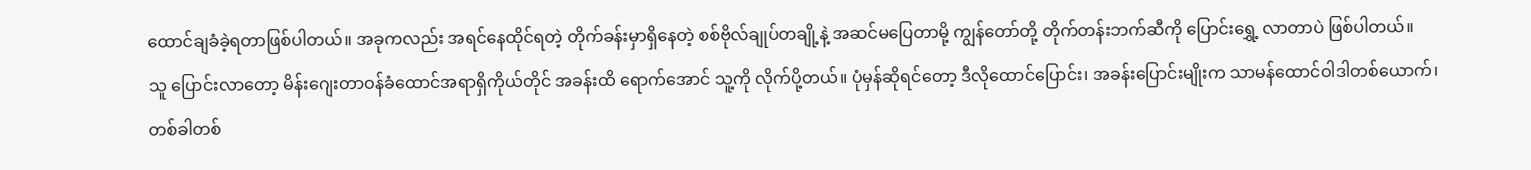ထောင်ချခံခဲ့ရတာဖြစ်ပါတယ်။ အခုကလည်း အရင်နေထိုင်ရတဲ့ တိုက်ခန်းမှာရှိနေတဲ့ စစ်ဗိုလ်ချုပ်တချို့နဲ့ အဆင်မပြေတာမို့ ကျွန်တော်တို့ တိုက်တန်းဘက်ဆီကို ပြောင်းရွှေ့ လာတာပဲ ဖြစ်ပါတယ်။
သူ ပြောင်းလာတော့ မိန်းဂျေးတာဝန်ခံထောင်အရာရှိကိုယ်တိုင် အခန်းထိ ရောက်အောင် သူ့ကို လိုက်ပို့တယ်။ ပုံမှန်ဆိုရင်တော့ ဒီလိုထောင်ပြောင်း၊ အခန်းပြောင်းမျိုးက သာမန်ထောင်ဝါဒါတစ်ယောက်၊ တစ်ခါတစ်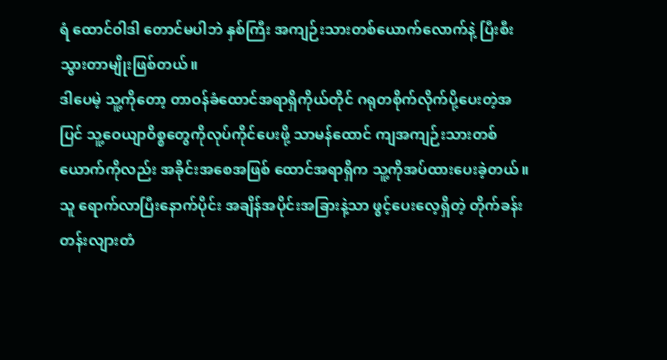ရံ ထောင်ဝါဒါ တောင်မပါဘဲ နှစ်ကြီး အကျဉ်းသားတစ်ယောက်လောက်နဲ့ ပြီးစီးသွားတာမျိုးဖြစ်တယ်။
ဒါပေမဲ့ သူ့ကိုတော့ တာဝန်ခံထောင်အရာရှိကိုယ်တိုင် ဂရုတစိုက်လိုက်ပို့ပေးတဲ့အပြင် သူ့ဝေယျာဝိစ္စတွေကိုလုပ်ကိုင်ပေးဖို့ သာမန်ထောင် ကျအကျဉ်းသားတစ်ယောက်ကိုလည်း အခိုင်းအစေအဖြစ် ထောင်အရာရှိက သူ့ကိုအပ်ထားပေးခဲ့တယ်။
သူ ရောက်လာပြီးနောက်ပိုင်း အချိန်အပိုင်းအခြားနဲ့သာ ဖွင့်ပေးလေ့ရှိတဲ့ တိုက်ခန်းတန်းလျားတံ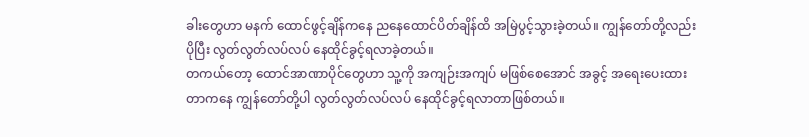ခါးတွေဟာ မနက် ထောင်ဖွင့်ချိန်ကနေ ညနေထောင်ပိတ်ချိန်ထိ အမြဲပွင့်သွားခဲ့တယ်။ ကျွန်တော်တို့လည်းပိုပြီး လွတ်လွတ်လပ်လပ် နေထိုင်ခွင့်ရလာခဲ့တယ်။
တကယ်တော့ ထောင်အာဏာပိုင်တွေဟာ သူ့ကို အကျဉ်းအကျပ် မဖြစ်စေအောင် အခွင့် အရေးပေးထားတာကနေ ကျွန်တော်တို့ပါ လွတ်လွတ်လပ်လပ် နေထိုင်ခွင့်ရလာတာဖြစ်တယ်။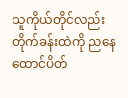သူကိုယ်တိုင်လည်း တိုက်ခန်းထဲကို ညနေထောင်ပိတ်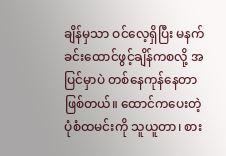ချိန်မှသာ ဝင်လေ့ရှိပြီး မနက်ခင်းထောင်ဖွင့်ချိန်ကစလို့ အပြင်မှာပဲ တစ်နေကုန်နေတာဖြစ်တယ်။ ထောင်ကပေးတဲ့ ပုံစံထမင်းကို သူယူတာ၊ စား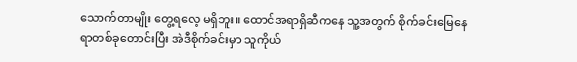သောက်တာမျိုး တွေ့ရလေ့ မရှိဘူး။ ထောင်အရာရှိဆီကနေ သူ့အတွက် စိုက်ခင်းမြေနေရာတစ်ခုတောင်းပြီး အဲဒီစိုက်ခင်းမှာ သူကိုယ်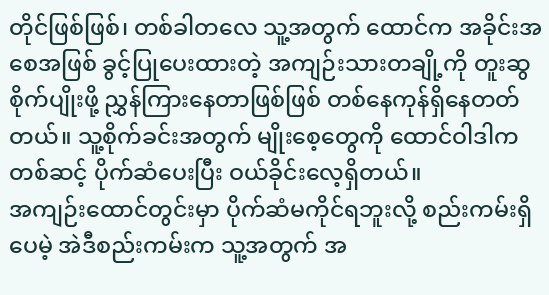တိုင်ဖြစ်ဖြစ်၊ တစ်ခါတလေ သူ့အတွက် ထောင်က အခိုင်းအစေအဖြစ် ခွင့်ပြုပေးထားတဲ့ အကျဉ်းသားတချို့ကို တူးဆွစိုက်ပျိုးဖို့ ညွှန်ကြားနေတာဖြစ်ဖြစ် တစ်နေကုန်ရှိနေတတ်တယ်။ သူ့စိုက်ခင်းအတွက် မျိုးစေ့တွေကို ထောင်ဝါဒါက တစ်ဆင့် ပိုက်ဆံပေးပြီး ဝယ်ခိုင်းလေ့ရှိတယ်။
အကျဉ်းထောင်တွင်းမှာ ပိုက်ဆံမကိုင်ရဘူးလို့ စည်းကမ်းရှိပေမဲ့ အဲဒီစည်းကမ်းက သူ့အတွက် အ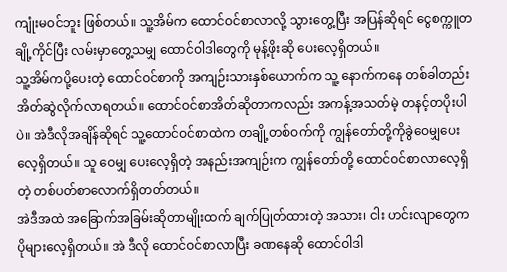ကျုံးမဝင်ဘူး ဖြစ်တယ်။ သူ့အိမ်က ထောင်ဝင်စာလာလို့ သွားတွေ့ပြီး အပြန်ဆိုရင် ငွေစက္ကူတချို့ကိုင်ပြီး လမ်းမှာတွေ့သမျှ ထောင်ဝါဒါတွေကို မုန့်ဖိုးဆို ပေးလေ့ရှိတယ်။
သူ့အိမ်ကပို့ပေးတဲ့ ထောင်ဝင်စာကို အကျဉ်းသားနှစ်ယောက်က သူ့ နောက်ကနေ တစ်ခါတည်း အိတ်ဆွဲလိုက်လာရတယ်။ ထောင်ဝင်စာအိတ်ဆိုတာကလည်း အကန့်အသတ်မဲ့ တနင့်တပိုးပါပဲ။ အဲဒီလိုအချိန်ဆိုရင် သူ့ထောင်ဝင်စာထဲက တချို့တစ်ဝက်ကို ကျွန်တော်တို့ကိုခွဲဝေမျှပေးလေ့ရှိတယ်။ သူ ဝေမျှ ပေးလေ့ရှိတဲ့ အနည်းအကျဉ်းက ကျွန်တော်တို့ ထောင်ဝင်စာလာလေ့ရှိတဲ့ တစ်ပတ်စာလောက်ရှိတတ်တယ်။
အဲဒီအထဲ အခြောက်အခြမ်းဆိုတာမျိုးထက် ချက်ပြုတ်ထားတဲ့ အသား၊ ငါး ဟင်းလျာတွေက ပိုများလေ့ရှိတယ်။ အဲ ဒီလို ထောင်ဝင်စာလာပြီး ခဏနေဆို ထောင်ဝါဒါ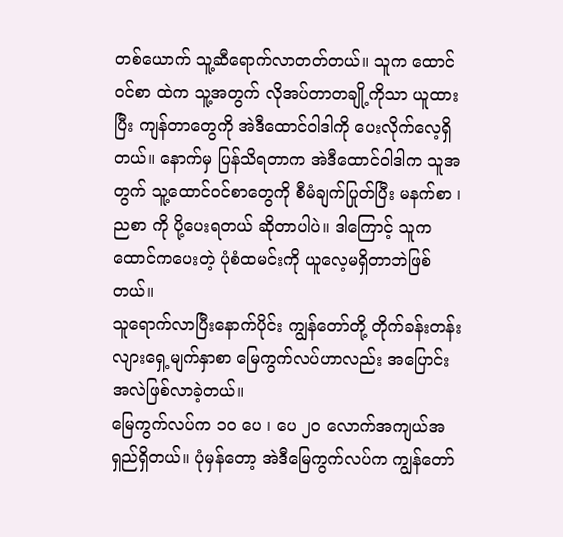တစ်ယောက် သူ့ဆီရောက်လာတတ်တယ်။ သူက ထောင်ဝင်စာ ထဲက သူ့အတွက် လိုအပ်တာတချို့ကိုသာ ယူထားပြီး ကျန်တာတွေကို အဲဒီထောင်ဝါဒါကို ပေးလိုက်လေ့ရှိတယ်။ နောက်မှ ပြန်သိရတာက အဲဒီထောင်ဝါဒါက သူအတွက် သူ့ထောင်ဝင်စာတွေကို စီမံချက်ပြုတ်ပြီး မနက်စာ ၊ ညစာ ကို ပို့ပေးရတယ် ဆိုတာပါပဲ။ ဒါကြောင့် သူက ထောင်ကပေးတဲ့ ပုံစံထမင်းကို ယူလေ့မရှိတာဘဲဖြစ်တယ်။
သူရောက်လာပြီးနောက်ပိုင်း ကျွန်တော်တို့ တိုက်ခန်းတန်းလျားရှေ့မျက်နှာစာ မြေကွက်လပ်ဟာလည်း အပြောင်း အလဲဖြစ်လာခဲ့တယ်။
မြေကွက်လပ်က ၁၀ ပေ ၊ ပေ ၂၀ လောက်အကျယ်အရှည်ရှိတယ်။ ပုံမှန်တော့ အဲဒီမြေကွက်လပ်က ကျွန်တော်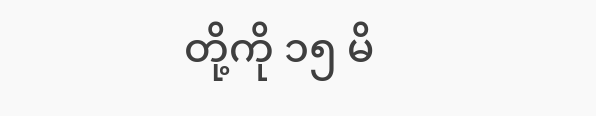တို့ကို ၁၅ မိ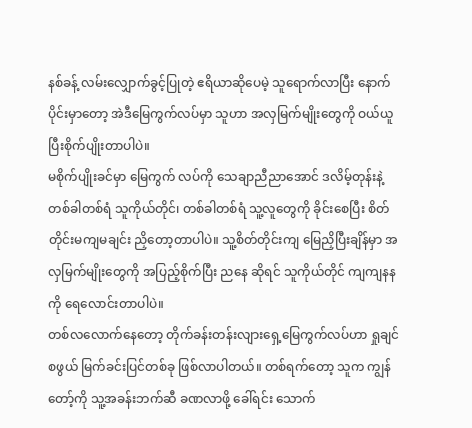နစ်ခန့် လမ်းလျှောက်ခွင့်ပြုတဲ့ ဧရိယာဆိုပေမဲ့ သူရောက်လာပြီး နောက်ပိုင်းမှာတော့ အဲဒီမြေကွက်လပ်မှာ သူဟာ အလှမြက်မျိုးတွေကို ဝယ်ယူပြီးစိုက်ပျိုးတာပါပဲ။
မစိုက်ပျိုးခင်မှာ မြေကွက် လပ်ကို သေချာညီညာအောင် ဒလိမ့်တုန်းနဲ့ တစ်ခါတစ်ရံ သူကိုယ်တိုင်၊ တစ်ခါတစ်ရံ သူ့လူတွေကို ခိုင်းစေပြီး စိတ်တိုင်းမကျမချင်း ညှိတော့တာပါပဲ။ သူ့စိတ်တိုင်းကျ မြေညှိပြီးချိန်မှာ အလှမြက်မျိုးတွေကို အပြည့်စိုက်ပြီး ညနေ ဆိုရင် သူကိုယ်တိုင် ကျကျနနကို ရေလောင်းတာပါပဲ။
တစ်လလောက်နေတော့ တိုက်ခန်းတန်းလျားရှေ့မြေကွက်လပ်ဟာ ရှုချင်စဖွယ် မြက်ခင်းပြင်တစ်ခု ဖြစ်လာပါတယ်။ တစ်ရက်တော့ သူက ကျွန်တော့်ကို သူ့အခန်းဘက်ဆီ ခဏလာဖို့ ခေါ်ရင်း သောက်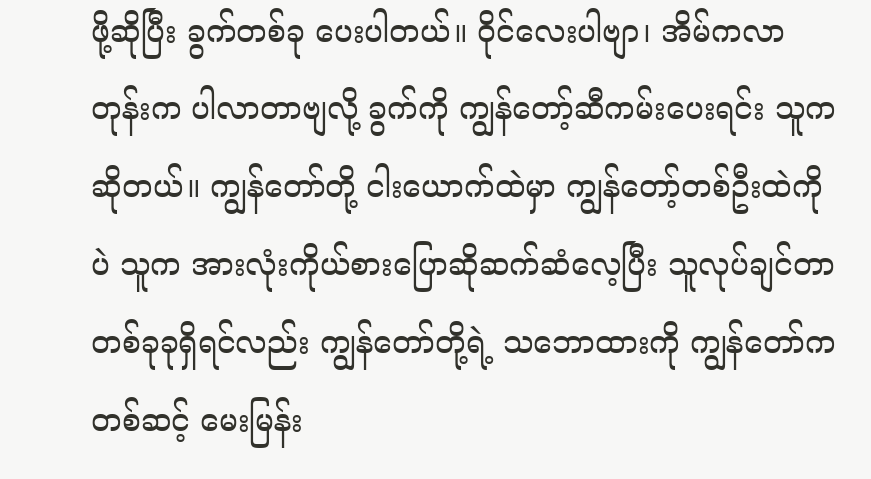ဖို့ဆိုပြီး ခွက်တစ်ခု ပေးပါတယ်။ ဝိုင်လေးပါဗျာ၊ အိမ်ကလာတုန်းက ပါလာတာဗျလို့ ခွက်ကို ကျွန်တော့်ဆီကမ်းပေးရင်း သူကဆိုတယ်။ ကျွန်တော်တို့ ငါးယောက်ထဲမှာ ကျွန်တော့်တစ်ဦးထဲကိုပဲ သူက အားလုံးကိုယ်စားပြောဆိုဆက်ဆံလေ့ပြီး သူလုပ်ချင်တာ တစ်ခုခုရှိရင်လည်း ကျွန်တော်တို့ရဲ့ သဘောထားကို ကျွန်တော်ကတစ်ဆင့် မေးမြန်း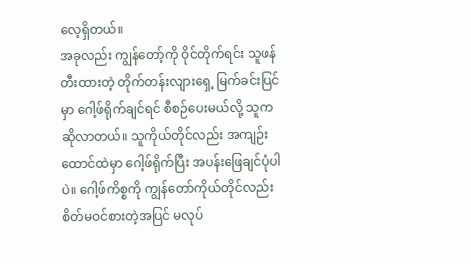လေ့ရှိတယ်။
အခုလည်း ကျွန်တော့်ကို ဝိုင်တိုက်ရင်း သူဖန်တီးထားတဲ့ တိုက်တန်းလျားရှေ့ မြက်ခင်းပြင်မှာ ဂေါ့ဖ်ရိုက်ချင်ရင် စီစဉ်ပေးမယ်လို့ သူက ဆိုလာတယ်။ သူကိုယ်တိုင်လည်း အကျဉ်းထောင်ထဲမှာ ဂေါ့ဖ်ရိုက်ပြီး အပန်းဖြေချင်ပုံပါပဲ။ ဂေါ့ဖ်ကိစ္စကို ကျွန်တော်ကိုယ်တိုင်လည်း စိတ်မဝင်စားတဲ့အပြင် မလုပ်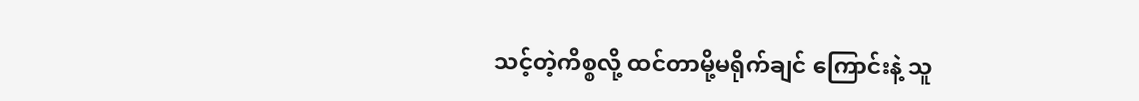သင့်တဲ့ကိစ္စလို့ ထင်တာမို့မရိုက်ချင် ကြောင်းနဲ့ သူ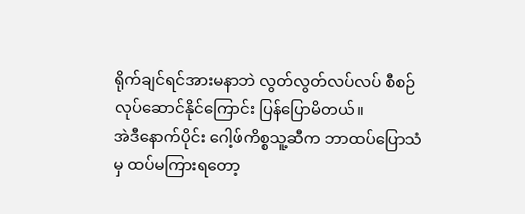ရိုက်ချင်ရင်အားမနာဘဲ လွတ်လွတ်လပ်လပ် စီစဉ်လုပ်ဆောင်နိုင်ကြောင်း ပြန်ပြောမိတယ်။
အဲဒီနောက်ပိုင်း ဂေါ့ဖ်ကိစ္စသူ့ဆီက ဘာထပ်ပြောသံမှ ထပ်မကြားရတော့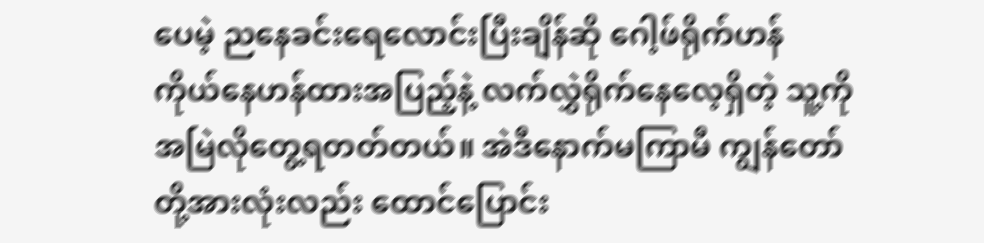ပေမဲ့ ညနေခင်းရေလောင်းပြီးချိန်ဆို ဂေါ့ဖ်ရိုက်ဟန် ကိုယ်နေဟန်ထားအပြည့်နဲ့ လက်လွှဲရိုက်နေလေ့ရှိတဲ့ သူ့ကို အမြဲလိုတွေ့ရတတ်တယ်။ အဲဒီနောက်မကြာမီ ကျွန်တော်တို့အားလုံးလည်း ထောင်ပြောင်း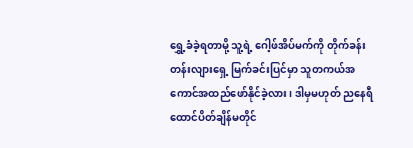ရွှေ့ခံခဲ့ရတာမို့ သူ့ရဲ့ ဂေါ့ဖ်အိပ်မက်ကို တိုက်ခန်းတန်းလျားရှေ့ မြက်ခင်းပြင်မှာ သူတကယ်အကောင်အထည်ဖော်နိုင်ခဲ့လား၊ ဒါမှမဟုတ် ညနေရီထောင်ပိတ်ချိန်မတိုင်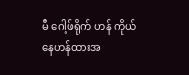မီ ဂေါ့ဖ်ရိုက် ဟန် ကိုယ်နေဟန်ထားအ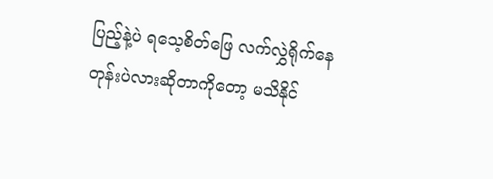ပြည့်နဲ့ပဲ ရသေ့စိတ်ဖြေ လက်လွှဲရိုက်နေတုန်းပဲလားဆိုတာကိုတော့ မသိနိုင်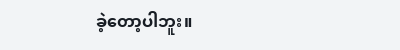ခဲ့တော့ပါဘူး။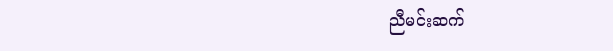ညီမင်းဆက်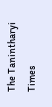The Tanintharyi Times